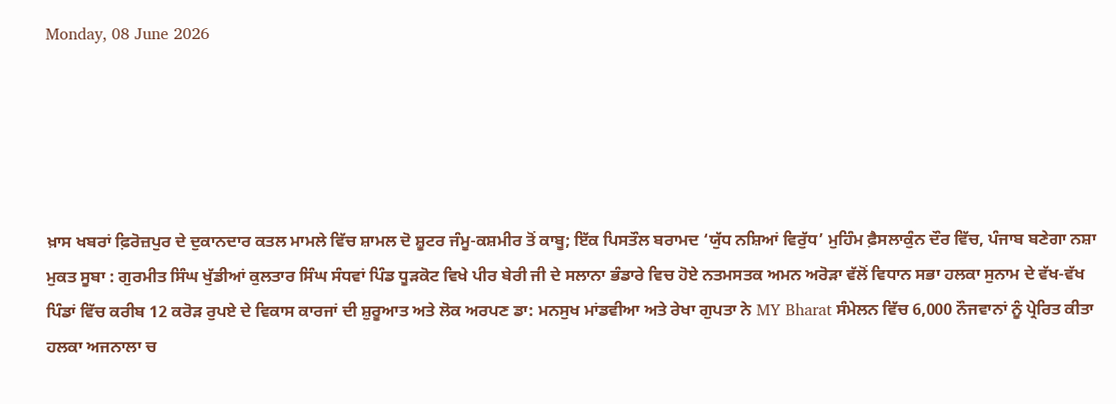Monday, 08 June 2026





ਖ਼ਾਸ ਖਬਰਾਂ ਫ਼ਿਰੋਜ਼ਪੁਰ ਦੇ ਦੁਕਾਨਦਾਰ ਕਤਲ ਮਾਮਲੇ ਵਿੱਚ ਸ਼ਾਮਲ ਦੋ ਸ਼ੂਟਰ ਜੰਮੂ-ਕਸ਼ਮੀਰ ਤੋਂ ਕਾਬੂ; ਇੱਕ ਪਿਸਤੌਲ ਬਰਾਮਦ ‘ਯੁੱਧ ਨਸ਼ਿਆਂ ਵਿਰੁੱਧ’ ਮੁਹਿੰਮ ਫ਼ੈਸਲਾਕੁੰਨ ਦੌਰ ਵਿੱਚ, ਪੰਜਾਬ ਬਣੇਗਾ ਨਸ਼ਾ ਮੁਕਤ ਸੂਬਾ : ਗੁਰਮੀਤ ਸਿੰਘ ਖੁੱਡੀਆਂ ਕੁਲਤਾਰ ਸਿੰਘ ਸੰਧਵਾਂ ਪਿੰਡ ਧੂੜਕੋਟ ਵਿਖੇ ਪੀਰ ਬੇਰੀ ਜੀ ਦੇ ਸਲਾਨਾ ਭੰਡਾਰੇ ਵਿਚ ਹੋਏ ਨਤਮਸਤਕ ਅਮਨ ਅਰੋੜਾ ਵੱਲੋਂ ਵਿਧਾਨ ਸਭਾ ਹਲਕਾ ਸੁਨਾਮ ਦੇ ਵੱਖ-ਵੱਖ ਪਿੰਡਾਂ ਵਿੱਚ ਕਰੀਬ 12 ਕਰੋੜ ਰੁਪਏ ਦੇ ਵਿਕਾਸ ਕਾਰਜਾਂ ਦੀ ਸ਼ੁਰੂਆਤ ਅਤੇ ਲੋਕ ਅਰਪਣ ਡਾ: ਮਨਸੁਖ ਮਾਂਡਵੀਆ ਅਤੇ ਰੇਖਾ ਗੁਪਤਾ ਨੇ MY Bharat ਸੰਮੇਲਨ ਵਿੱਚ 6,000 ਨੌਜਵਾਨਾਂ ਨੂੰ ਪ੍ਰੇਰਿਤ ਕੀਤਾ ਹਲਕਾ ਅਜਨਾਲਾ ਚ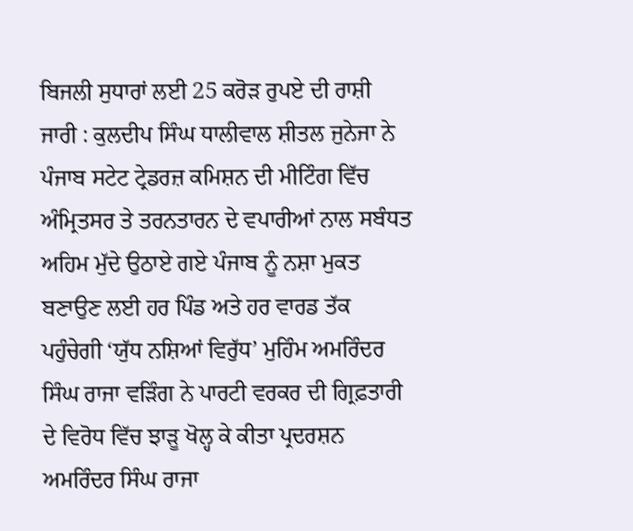ਬਿਜਲੀ ਸੁਧਾਰਾਂ ਲਈ 25 ਕਰੋੜ ਰੁਪਏ ਦੀ ਰਾਸ਼ੀ ਜਾਰੀ : ਕੁਲਦੀਪ ਸਿੰਘ ਧਾਲੀਵਾਲ ਸ਼ੀਤਲ ਜੁਨੇਜਾ ਨੇ ਪੰਜਾਬ ਸਟੇਟ ਟ੍ਰੇਡਰਜ਼ ਕਮਿਸ਼ਨ ਦੀ ਮੀਟਿੰਗ ਵਿੱਚ ਅੰਮ੍ਰਿਤਸਰ ਤੇ ਤਰਨਤਾਰਨ ਦੇ ਵਪਾਰੀਆਂ ਨਾਲ ਸਬੰਧਤ ਅਹਿਮ ਮੁੱਦੇ ਉਠਾਏ ਗਏ ਪੰਜਾਬ ਨੂੰ ਨਸ਼ਾ ਮੁਕਤ ਬਣਾਉਣ ਲਈ ਹਰ ਪਿੰਡ ਅਤੇ ਹਰ ਵਾਰਡ ਤੱਕ ਪਹੁੰਚੇਗੀ ‘ਯੁੱਧ ਨਸ਼ਿਆਂ ਵਿਰੁੱਧ’ ਮੁਹਿੰਮ ਅਮਰਿੰਦਰ ਸਿੰਘ ਰਾਜਾ ਵੜਿੰਗ ਨੇ ਪਾਰਟੀ ਵਰਕਰ ਦੀ ਗ੍ਰਿਫ਼ਤਾਰੀ ਦੇ ਵਿਰੋਧ ਵਿੱਚ ਝਾੜੂ ਖੋਲ੍ਹ ਕੇ ਕੀਤਾ ਪ੍ਰਦਰਸ਼ਨ ਅਮਰਿੰਦਰ ਸਿੰਘ ਰਾਜਾ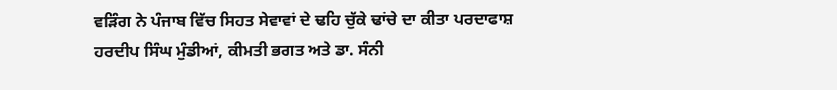ਵੜਿੰਗ ਨੇ ਪੰਜਾਬ ਵਿੱਚ ਸਿਹਤ ਸੇਵਾਵਾਂ ਦੇ ਢਹਿ ਚੁੱਕੇ ਢਾਂਚੇ ਦਾ ਕੀਤਾ ਪਰਦਾਫਾਸ਼ ਹਰਦੀਪ ਸਿੰਘ ਮੁੰਡੀਆਂ, ਕੀਮਤੀ ਭਗਤ ਅਤੇ ਡਾ. ਸੰਨੀ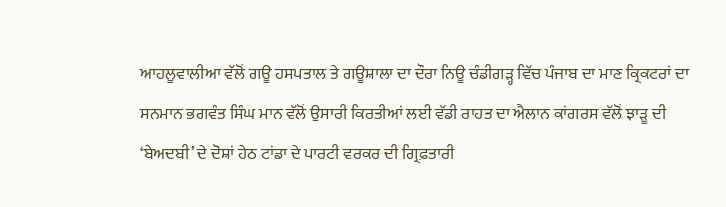ਆਹਲੂਵਾਲੀਆ ਵੱਲੋਂ ਗਊ ਹਸਪਤਾਲ ਤੇ ਗਊਸ਼ਾਲਾ ਦਾ ਦੌਰਾ ਨਿਊ ਚੰਡੀਗੜ੍ਹ ਵਿੱਚ ਪੰਜਾਬ ਦਾ ਮਾਣ ਕ੍ਰਿਕਟਰਾਂ ਦਾ ਸਨਮਾਨ ਭਗਵੰਤ ਸਿੰਘ ਮਾਨ ਵੱਲੋਂ ਉਸਾਰੀ ਕਿਰਤੀਆਂ ਲਈ ਵੱਡੀ ਰਾਹਤ ਦਾ ਐਲਾਨ ਕਾਂਗਰਸ ਵੱਲੋਂ ਝਾੜੂ ਦੀ ‘ਬੇਅਦਬੀ’ ਦੇ ਦੋਸ਼ਾਂ ਹੇਠ ਟਾਂਡਾ ਦੇ ਪਾਰਟੀ ਵਰਕਰ ਦੀ ਗ੍ਰਿਫ਼ਤਾਰੀ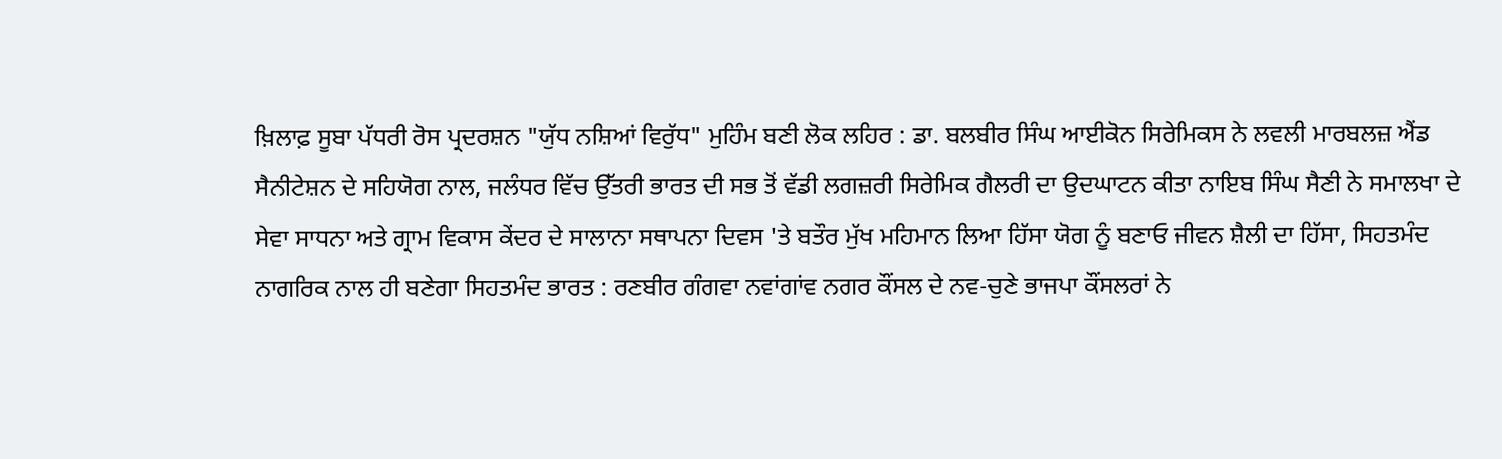ਖ਼ਿਲਾਫ਼ ਸੂਬਾ ਪੱਧਰੀ ਰੋਸ ਪ੍ਰਦਰਸ਼ਨ "ਯੁੱਧ ਨਸ਼ਿਆਂ ਵਿਰੁੱਧ" ਮੁਹਿੰਮ ਬਣੀ ਲੋਕ ਲਹਿਰ : ਡਾ. ਬਲਬੀਰ ਸਿੰਘ ਆਈਕੋਨ ਸਿਰੇਮਿਕਸ ਨੇ ਲਵਲੀ ਮਾਰਬਲਜ਼ ਐਂਡ ਸੈਨੀਟੇਸ਼ਨ ਦੇ ਸਹਿਯੋਗ ਨਾਲ, ਜਲੰਧਰ ਵਿੱਚ ਉੱਤਰੀ ਭਾਰਤ ਦੀ ਸਭ ਤੋਂ ਵੱਡੀ ਲਗਜ਼ਰੀ ਸਿਰੇਮਿਕ ਗੈਲਰੀ ਦਾ ਉਦਘਾਟਨ ਕੀਤਾ ਨਾਇਬ ਸਿੰਘ ਸੈਣੀ ਨੇ ਸਮਾਲਖਾ ਦੇ ਸੇਵਾ ਸਾਧਨਾ ਅਤੇ ਗ੍ਰਾਮ ਵਿਕਾਸ ਕੇਂਦਰ ਦੇ ਸਾਲਾਨਾ ਸਥਾਪਨਾ ਦਿਵਸ 'ਤੇ ਬਤੌਰ ਮੁੱਖ ਮਹਿਮਾਨ ਲਿਆ ਹਿੱਸਾ ਯੋਗ ਨੂੰ ਬਣਾਓ ਜੀਵਨ ਸ਼ੈਲੀ ਦਾ ਹਿੱਸਾ, ਸਿਹਤਮੰਦ ਨਾਗਰਿਕ ਨਾਲ ਹੀ ਬਣੇਗਾ ਸਿਹਤਮੰਦ ਭਾਰਤ : ਰਣਬੀਰ ਗੰਗਵਾ ਨਵਾਂਗਾਂਵ ਨਗਰ ਕੌਂਸਲ ਦੇ ਨਵ-ਚੁਣੇ ਭਾਜਪਾ ਕੌਂਸਲਰਾਂ ਨੇ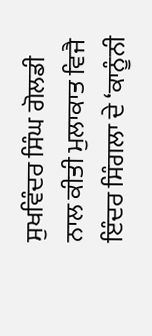ਸੁਖਵਿੰਦਰ ਸਿੰਘ ਗੋਲਡੀ ਨਾਲ ਕੀਤੀ ਮੁਲਾਕਾਤ ਵਿਜੈ ਇੰਦਰ ਸਿੰਗਲਾ ਦੇ ‘ਕਾਨੂੰਨੀ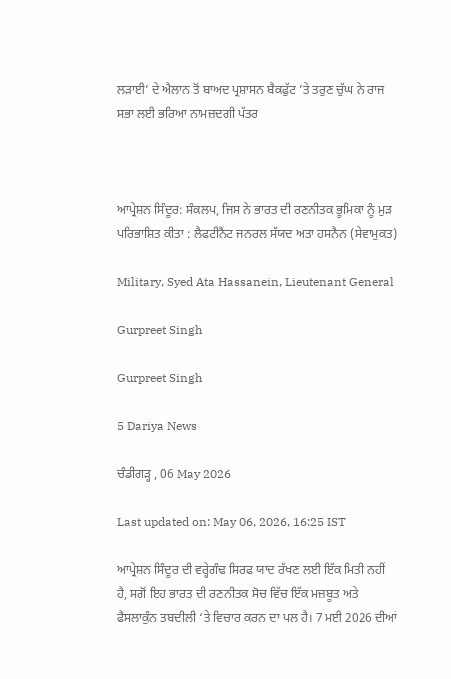ਲੜਾਈ’ ਦੇ ਐਲਾਨ ਤੋਂ ਬਾਅਦ ਪ੍ਰਸ਼ਾਸਨ ਬੈਕਫੁੱਟ ’ਤੇ ਤਰੁਣ ਚੁੱਘ ਨੇ ਰਾਜ ਸਭਾ ਲਈ ਭਰਿਆ ਨਾਮਜ਼ਦਗੀ ਪੱਤਰ



ਆਪ੍ਰੇਸ਼ਨ ਸਿੰਦੂਰ: ਸੰਕਲਪ, ਜਿਸ ਨੇ ਭਾਰਤ ਦੀ ਰਣਨੀਤਕ ਭੂਮਿਕਾ ਨੂੰ ਮੁੜ ਪਰਿਭਾਸ਼ਿਤ ਕੀਤਾ : ਲੈਫਟੀਨੈਂਟ ਜਨਰਲ ਸੱਯਦ ਅਤਾ ਹਸਨੈਨ (ਸੇਵਾਮੁਕਤ)

Military, Syed Ata Hassanein, Lieutenant General

Gurpreet Singh

Gurpreet Singh

5 Dariya News

ਚੰਡੀਗੜ੍ਹ , 06 May 2026

Last updated on: May 06, 2026, 16:25 IST

ਆਪ੍ਰੇਸ਼ਨ ਸਿੰਦੂਰ ਦੀ ਵਰ੍ਹੇਗੰਢ ਸਿਰਫ ਯਾਦ ਰੱਖਣ ਲਈ ਇੱਕ ਮਿਤੀ ਨਹੀਂ ਹੈ, ਸਗੋਂ ਇਹ ਭਾਰਤ ਦੀ ਰਣਨੀਤਕ ਸੋਚ ਵਿੱਚ ਇੱਕ ਮਜ਼ਬੂਤ ਅਤੇ ਫੈਸਲਾਕੁੰਨ ਤਬਦੀਲੀ ‘ਤੇ ਵਿਚਾਰ ਕਰਨ ਦਾ ਪਲ ਹੈ। 7 ਮਈ 2026 ਦੀਆਂ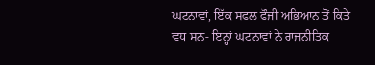ਘਟਨਾਵਾਂ, ਇੱਕ ਸਫਲ ਫੌਜੀ ਅਭਿਆਨ ਤੋਂ ਕਿਤੇ ਵਧ ਸਨ- ਇਨ੍ਹਾਂ ਘਟਨਾਵਾਂ ਨੇ ਰਾਜਨੀਤਿਕ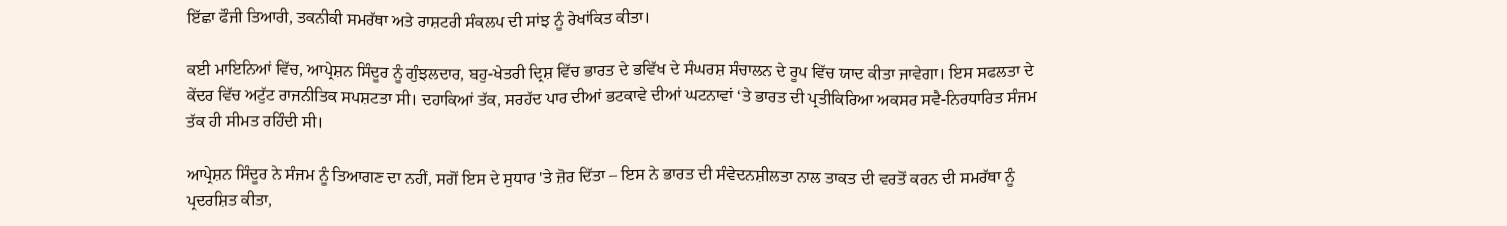ਇੱਛਾ ਫੌਜੀ ਤਿਆਰੀ, ਤਕਨੀਕੀ ਸਮਰੱਥਾ ਅਤੇ ਰਾਸ਼ਟਰੀ ਸੰਕਲਪ ਦੀ ਸਾਂਝ ਨੂੰ ਰੇਖਾਂਕਿਤ ਕੀਤਾ।

ਕਈ ਮਾਇਨਿਆਂ ਵਿੱਚ, ਆਪ੍ਰੇਸ਼ਨ ਸਿੰਦੂਰ ਨੂੰ ਗੁੰਝਲਦਾਰ, ਬਹੁ-ਖੇਤਰੀ ਦ੍ਰਿਸ਼ ਵਿੱਚ ਭਾਰਤ ਦੇ ਭਵਿੱਖ ਦੇ ਸੰਘਰਸ਼ ਸੰਚਾਲਨ ਦੇ ਰੂਪ ਵਿੱਚ ਯਾਦ ਕੀਤਾ ਜਾਵੇਗਾ। ਇਸ ਸਫਲਤਾ ਦੇ ਕੇਂਦਰ ਵਿੱਚ ਅਟੁੱਟ ਰਾਜਨੀਤਿਕ ਸਪਸ਼ਟਤਾ ਸੀ। ਦਹਾਕਿਆਂ ਤੱਕ, ਸਰਹੱਦ ਪਾਰ ਦੀਆਂ ਭਟਕਾਵੇ ਦੀਆਂ ਘਟਨਾਵਾਂ ‘ਤੇ ਭਾਰਤ ਦੀ ਪ੍ਰਤੀਕਿਰਿਆ ਅਕਸਰ ਸਵੈ-ਨਿਰਧਾਰਿਤ ਸੰਜਮ ਤੱਕ ਹੀ ਸੀਮਤ ਰਹਿੰਦੀ ਸੀ।

ਆਪ੍ਰੇਸ਼ਨ ਸਿੰਦੂਰ ਨੇ ਸੰਜਮ ਨੂੰ ਤਿਆਗਣ ਦਾ ਨਹੀਂ, ਸਗੋਂ ਇਸ ਦੇ ਸੁਧਾਰ 'ਤੇ ਜ਼ੋਰ ਦਿੱਤਾ – ਇਸ ਨੇ ਭਾਰਤ ਦੀ ਸੰਵੇਦਨਸ਼ੀਲਤਾ ਨਾਲ ਤਾਕਤ ਦੀ ਵਰਤੋਂ ਕਰਨ ਦੀ ਸਮਰੱਥਾ ਨੂੰ ਪ੍ਰਦਰਸ਼ਿਤ ਕੀਤਾ,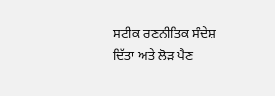ਸਟੀਕ ਰਣਨੀਤਿਕ ਸੰਦੇਸ਼ ਦਿੱਤਾ ਅਤੇ ਲੋੜ ਪੈਣ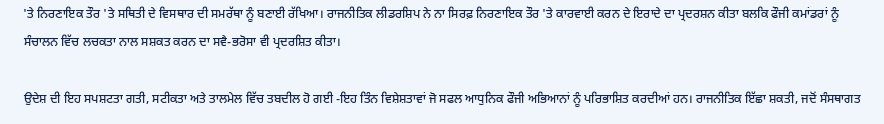'ਤੇ ਨਿਰਣਾਇਕ ਤੌਰ 'ਤੇ ਸਥਿਤੀ ਦੇ ਵਿਸਥਾਰ ਦੀ ਸਮਰੱਥਾ ਨੂੰ ਬਣਾਈ ਰੱਖਿਆ। ਰਾਜਨੀਤਿਕ ਲੀਡਰਸ਼ਿਪ ਨੇ ਨਾ ਸਿਰਫ਼ ਨਿਰਣਾਇਕ ਤੌਰ 'ਤੇ ਕਾਰਵਾਈ ਕਰਨ ਦੇ ਇਰਾਦੇ ਦਾ ਪ੍ਰਦਰਸ਼ਨ ਕੀਤਾ ਬਲਕਿ ਫੌਜੀ ਕਮਾਂਡਰਾਂ ਨੂੰ ਸੰਚਾਲਨ ਵਿੱਚ ਲਚਕਤਾ ਨਾਲ ਸਸ਼ਕਤ ਕਰਨ ਦਾ ਸਵੈ-ਭਰੋਸਾ ਵੀ ਪ੍ਰਦਰਸ਼ਿਤ ਕੀਤਾ।

ਉਦੇਸ਼ ਦੀ ਇਹ ਸਪਸ਼ਟਤਾ ਗਤੀ, ਸਟੀਕਤਾ ਅਤੇ ਤਾਲਮੇਲ ਵਿੱਚ ਤਬਦੀਲ ਹੋ ਗਈ -ਇਹ ਤਿੰਨ ਵਿਸ਼ੇਸ਼ਤਾਵਾਂ ਜੋ ਸਫਲ ਆਧੁਨਿਕ ਫੌਜੀ ਅਭਿਆਨਾਂ ਨੂੰ ਪਰਿਭਾਸ਼ਿਤ ਕਰਦੀਆਂ ਹਨ। ਰਾਜਨੀਤਿਕ ਇੱਛਾ ਸ਼ਕਤੀ, ਜਦੋਂ ਸੰਸਥਾਗਤ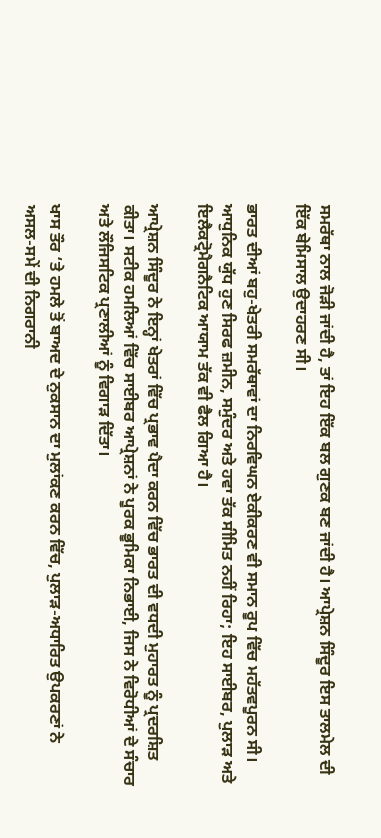ਸਮਰੱਥਾ ਨਾਲ ਜੋੜੀ ਜਾਂਦੀ ਹੈ, ਤਾਂ ਇਹ ਇੱਕ ਬਲ ਗੁਣਕ ਬਣ ਜਾਂਦੀ ਹੈ। ਆਪ੍ਰੇਸ਼ਨ ਸਿੰਦੂਰ ਇਸ ਤਾਲਮੇਲ ਦੀ ਇੱਕ ਬੇਮਿਸਾਲ ਉਦਾਹਰਣ ਸੀ।

ਭਾਰਤ ਦੀਆਂ ਬਹੁ-ਖੇਤਰੀ ਸਮਰੱਥਾਵਾਂ ਦਾ ਨਿਰਵਿਘਨ ਏਕੀਕਰਣ ਵੀ ਸਮਾਨ ਰੂਪ ਵਿੱਚ ਮਹੱਤਵਪੂਰਨ ਸੀ। ਆਧੁਨਿਕ ਯੁੱਧ ਹੁਣ ਸਿਰਫ ਜ਼ਮੀਨ, ਸਮੁੰਦਰ ਅਤੇ ਹਵਾ ਤੱਕ ਸੀਮਿਤ ਨਹੀਂ ਰਿਹਾ; ਇਹ ਸਾਈਬਰ, ਪੁਲਾੜ ਅਤੇ ਇਲੈਕਟ੍ਰੋਮੈਗਨੈਟਿਕ ਆਯਾਮ ਤੱਕ ਵੀ ਫੈਲ ਗਿਆ ਹੈ।

ਆਪ੍ਰੇਸ਼ਨ ਸਿੰਦੂਰ ਨੇ ਇਨ੍ਹਾਂ ਖੇਤਰਾਂ ਵਿੱਚ ਪ੍ਰਭਾਵ ਪੈਦਾ ਕਰਨ ਵਿੱਚ ਭਾਰਤ ਦੀ ਵਧਦੀ ਮੁਹਾਰਤ ਨੂੰ ਪ੍ਰਦਰਸ਼ਿਤ ਕੀਤਾ। ਸਟੀਕ ਹਮਲਿਆਂ ਵਿੱਚ ਸਾਈਬਰ ਆਪ੍ਰੇਸ਼ਨਾਂ ਨੇ ਪੂਰਕ ਭੂਮਿਕਾ ਨਿਭਾਈ, ਜਿਸ ਨੇ ਵਿਰੋਧੀਆਂ ਦੇ ਸੰਚਾਰ ਅਤੇ ਲੌਜਿਸਟਿਕ ਪ੍ਰਣਾਲੀਆਂ ਨੂੰ ਵਿਗਾੜ ਦਿੱਤਾ।

ਖਾਸ ਤੌਰ ‘ਤੇ ਹਮਲੇ ਤੋਂ ਬਾਅਦ ਦੇ ਨੁਕਸਾਨ ਦਾ ਮੁਲਾਂਕਣ ਕਰਨ ਵਿੱਚ, ਪੁਲਾੜ-ਅਧਾਰਿਤ ਉਪਕਰਣਾਂ ਨੇ ਅਸਲ-ਸਮੇਂ ਦੀ ਨਿਗਰਾਨੀ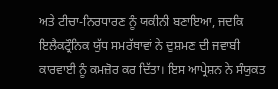ਅਤੇ ਟੀਚਾ-ਨਿਰਧਾਰਣ ਨੂੰ ਯਕੀਨੀ ਬਣਾਇਆ, ਜਦਕਿ ਇਲੈਕਟ੍ਰੌਨਿਕ ਯੁੱਧ ਸਮਰੱਥਾਵਾਂ ਨੇ ਦੁਸ਼ਮਣ ਦੀ ਜਵਾਬੀ ਕਾਰਵਾਈ ਨੂੰ ਕਮਜ਼ੋਰ ਕਰ ਦਿੱਤਾ। ਇਸ ਆਪ੍ਰੇਸ਼ਨ ਨੇ ਸੰਯੁਕਤ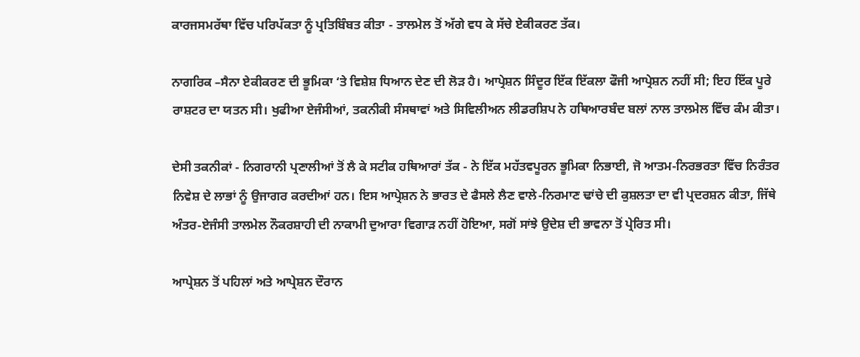ਕਾਰਜਸਮਰੱਥਾ ਵਿੱਚ ਪਰਿਪੱਕਤਾ ਨੂੰ ਪ੍ਰਤਿਬਿੰਬਤ ਕੀਤਾ - ਤਾਲਮੇਲ ਤੋਂ ਅੱਗੇ ਵਧ ਕੇ ਸੱਚੇ ਏਕੀਕਰਣ ਤੱਕ।

ਨਾਗਰਿਕ –ਸੈਨਾ ਏਕੀਕਰਣ ਦੀ ਭੂਮਿਕਾ ‘ਤੇ ਵਿਸ਼ੇਸ਼ ਧਿਆਨ ਦੇਣ ਦੀ ਲੋੜ ਹੈ। ਆਪ੍ਰੇਸ਼ਨ ਸਿੰਦੂਰ ਇੱਕ ਇੱਕਲਾ ਫੌਜੀ ਆਪ੍ਰੇਸ਼ਨ ਨਹੀਂ ਸੀ; ਇਹ ਇੱਕ ਪੂਰੇ ਰਾਸ਼ਟਰ ਦਾ ਯਤਨ ਸੀ। ਖੁਫੀਆ ਏਜੰਸੀਆਂ, ਤਕਨੀਕੀ ਸੰਸਥਾਵਾਂ ਅਤੇ ਸਿਵਿਲੀਅਨ ਲੀਡਰਸ਼ਿਪ ਨੇ ਹਥਿਆਰਬੰਦ ਬਲਾਂ ਨਾਲ ਤਾਲਮੇਲ ਵਿੱਚ ਕੰਮ ਕੀਤਾ।

ਦੇਸੀ ਤਕਨੀਕਾਂ - ਨਿਗਰਾਨੀ ਪ੍ਰਣਾਲੀਆਂ ਤੋਂ ਲੈ ਕੇ ਸਟੀਕ ਹਥਿਆਰਾਂ ਤੱਕ - ਨੇ ਇੱਕ ਮਹੱਤਵਪੂਰਨ ਭੂਮਿਕਾ ਨਿਭਾਈ, ਜੋ ਆਤਮ-ਨਿਰਭਰਤਾ ਵਿੱਚ ਨਿਰੰਤਰ ਨਿਵੇਸ਼ ਦੇ ਲਾਭਾਂ ਨੂੰ ਉਜਾਗਰ ਕਰਦੀਆਂ ਹਨ। ਇਸ ਆਪ੍ਰੇਸ਼ਨ ਨੇ ਭਾਰਤ ਦੇ ਫੈਸਲੇ ਲੈਣ ਵਾਲੇ-ਨਿਰਮਾਣ ਢਾਂਚੇ ਦੀ ਕੁਸ਼ਲਤਾ ਦਾ ਵੀ ਪ੍ਰਦਰਸ਼ਨ ਕੀਤਾ, ਜਿੱਥੇ ਅੰਤਰ-ਏਜੰਸੀ ਤਾਲਮੇਲ ਨੌਕਰਸ਼ਾਹੀ ਦੀ ਨਾਕਾਮੀ ਦੁਆਰਾ ਵਿਗਾੜ ਨਹੀਂ ਹੋਇਆ, ਸਗੋਂ ਸਾਂਝੇ ਉਦੇਸ਼ ਦੀ ਭਾਵਨਾ ਤੋਂ ਪ੍ਰੇਰਿਤ ਸੀ।

ਆਪ੍ਰੇਸ਼ਨ ਤੋਂ ਪਹਿਲਾਂ ਅਤੇ ਆਪ੍ਰੇਸ਼ਨ ਦੌਰਾਨ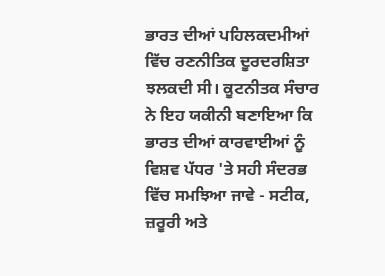ਭਾਰਤ ਦੀਆਂ ਪਹਿਲਕਦਮੀਆਂ ਵਿੱਚ ਰਣਨੀਤਿਕ ਦੂਰਦਰਸ਼ਿਤਾ ਝਲਕਦੀ ਸੀ। ਕੂਟਨੀਤਕ ਸੰਚਾਰ ਨੇ ਇਹ ਯਕੀਨੀ ਬਣਾਇਆ ਕਿ ਭਾਰਤ ਦੀਆਂ ਕਾਰਵਾਈਆਂ ਨੂੰ ਵਿਸ਼ਵ ਪੱਧਰ 'ਤੇ ਸਹੀ ਸੰਦਰਭ ਵਿੱਚ ਸਮਝਿਆ ਜਾਵੇ - ਸਟੀਕ, ਜ਼ਰੂਰੀ ਅਤੇ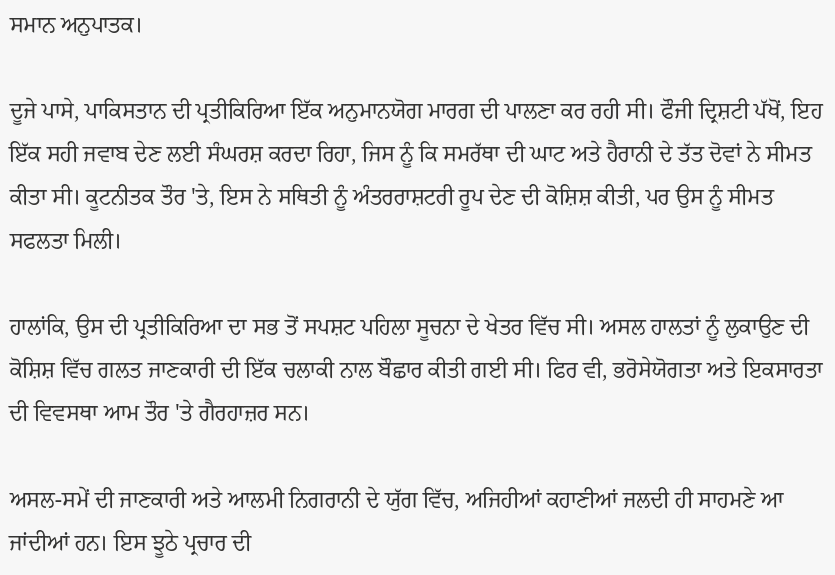ਸਮਾਨ ਅਨੁਪਾਤਕ।

ਦੂਜੇ ਪਾਸੇ, ਪਾਕਿਸਤਾਨ ਦੀ ਪ੍ਰਤੀਕਿਰਿਆ ਇੱਕ ਅਨੁਮਾਨਯੋਗ ਮਾਰਗ ਦੀ ਪਾਲਣਾ ਕਰ ਰਹੀ ਸੀ। ਫੌਜੀ ਦ੍ਰਿਸ਼ਟੀ ਪੱਖੋਂ, ਇਹ ਇੱਕ ਸਹੀ ਜਵਾਬ ਦੇਣ ਲਈ ਸੰਘਰਸ਼ ਕਰਦਾ ਰਿਹਾ, ਜਿਸ ਨੂੰ ਕਿ ਸਮਰੱਥਾ ਦੀ ਘਾਟ ਅਤੇ ਹੈਰਾਨੀ ਦੇ ਤੱਤ ਦੋਵਾਂ ਨੇ ਸੀਮਤ ਕੀਤਾ ਸੀ। ਕੂਟਨੀਤਕ ਤੌਰ 'ਤੇ, ਇਸ ਨੇ ਸਥਿਤੀ ਨੂੰ ਅੰਤਰਰਾਸ਼ਟਰੀ ਰੂਪ ਦੇਣ ਦੀ ਕੋਸ਼ਿਸ਼ ਕੀਤੀ, ਪਰ ਉਸ ਨੂੰ ਸੀਮਤ ਸਫਲਤਾ ਮਿਲੀ।

ਹਾਲਾਂਕਿ, ਉਸ ਦੀ ਪ੍ਰਤੀਕਿਰਿਆ ਦਾ ਸਭ ਤੋਂ ਸਪਸ਼ਟ ਪਹਿਲਾ ਸੂਚਨਾ ਦੇ ਖੇਤਰ ਵਿੱਚ ਸੀ। ਅਸਲ ਹਾਲਤਾਂ ਨੂੰ ਲੁਕਾਉਣ ਦੀ ਕੋਸ਼ਿਸ਼ ਵਿੱਚ ਗਲਤ ਜਾਣਕਾਰੀ ਦੀ ਇੱਕ ਚਲਾਕੀ ਨਾਲ ਬੌਛਾਰ ਕੀਤੀ ਗਈ ਸੀ। ਫਿਰ ਵੀ, ਭਰੋਸੇਯੋਗਤਾ ਅਤੇ ਇਕਸਾਰਤਾ ਦੀ ਵਿਵਸਥਾ ਆਮ ਤੌਰ 'ਤੇ ਗੈਰਹਾਜ਼ਰ ਸਨ।

ਅਸਲ-ਸਮੇਂ ਦੀ ਜਾਣਕਾਰੀ ਅਤੇ ਆਲਮੀ ਨਿਗਰਾਨੀ ਦੇ ਯੁੱਗ ਵਿੱਚ, ਅਜਿਹੀਆਂ ਕਹਾਣੀਆਂ ਜਲਦੀ ਹੀ ਸਾਹਮਣੇ ਆ ਜਾਂਦੀਆਂ ਹਨ। ਇਸ ਝੂਠੇ ਪ੍ਰਚਾਰ ਦੀ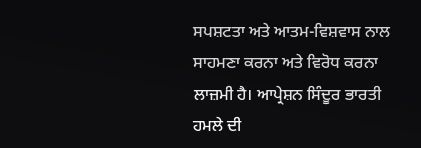ਸਪਸ਼ਟਤਾ ਅਤੇ ਆਤਮ-ਵਿਸ਼ਵਾਸ ਨਾਲ ਸਾਹਮਣਾ ਕਰਨਾ ਅਤੇ ਵਿਰੋਧ ਕਰਨਾ ਲਾਜ਼ਮੀ ਹੈ। ਆਪ੍ਰੇਸ਼ਨ ਸਿੰਦੂਰ ਭਾਰਤੀ ਹਮਲੇ ਦੀ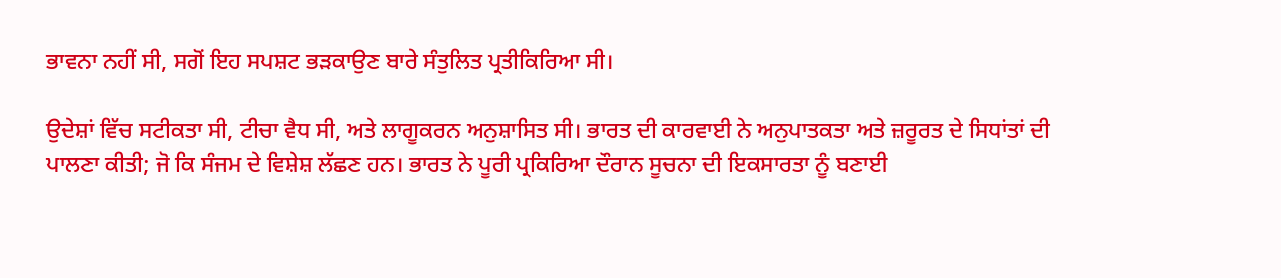ਭਾਵਨਾ ਨਹੀਂ ਸੀ, ਸਗੋਂ ਇਹ ਸਪਸ਼ਟ ਭੜਕਾਉਣ ਬਾਰੇ ਸੰਤੁਲਿਤ ਪ੍ਰਤੀਕਿਰਿਆ ਸੀ।

ਉਦੇਸ਼ਾਂ ਵਿੱਚ ਸਟੀਕਤਾ ਸੀ, ਟੀਚਾ ਵੈਧ ਸੀ, ਅਤੇ ਲਾਗੂਕਰਨ ਅਨੁਸ਼ਾਸਿਤ ਸੀ। ਭਾਰਤ ਦੀ ਕਾਰਵਾਈ ਨੇ ਅਨੁਪਾਤਕਤਾ ਅਤੇ ਜ਼ਰੂਰਤ ਦੇ ਸਿਧਾਂਤਾਂ ਦੀ ਪਾਲਣਾ ਕੀਤੀ; ਜੋ ਕਿ ਸੰਜਮ ਦੇ ਵਿਸ਼ੇਸ਼ ਲੱਛਣ ਹਨ। ਭਾਰਤ ਨੇ ਪੂਰੀ ਪ੍ਰਕਿਰਿਆ ਦੌਰਾਨ ਸੂਚਨਾ ਦੀ ਇਕਸਾਰਤਾ ਨੂੰ ਬਣਾਈ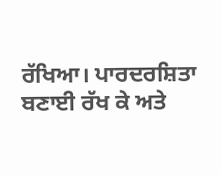ਰੱਖਿਆ। ਪਾਰਦਰਸ਼ਿਤਾ ਬਣਾਈ ਰੱਖ ਕੇ ਅਤੇ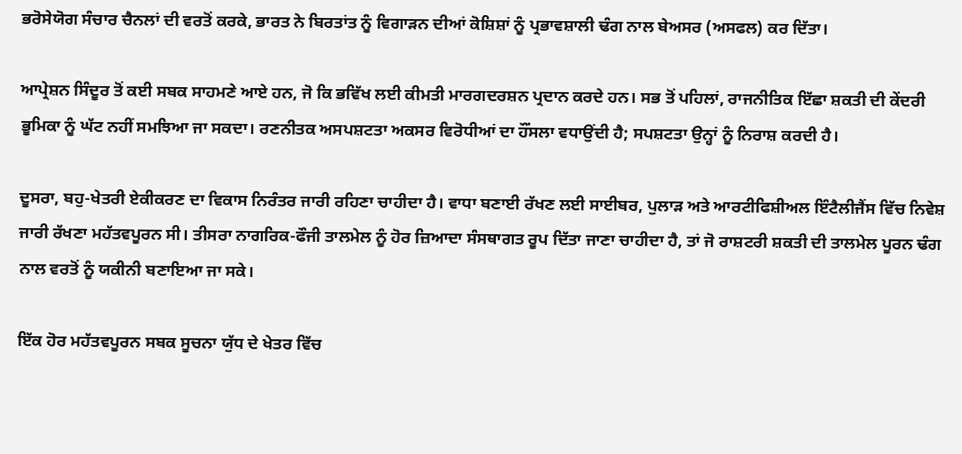ਭਰੋਸੇਯੋਗ ਸੰਚਾਰ ਚੈਨਲਾਂ ਦੀ ਵਰਤੋਂ ਕਰਕੇ, ਭਾਰਤ ਨੇ ਬਿਰਤਾਂਤ ਨੂੰ ਵਿਗਾੜਨ ਦੀਆਂ ਕੋਸ਼ਿਸ਼ਾਂ ਨੂੰ ਪ੍ਰਭਾਵਸ਼ਾਲੀ ਢੰਗ ਨਾਲ ਬੇਅਸਰ (ਅਸਫਲ) ਕਰ ਦਿੱਤਾ।

ਆਪ੍ਰੇਸ਼ਨ ਸਿੰਦੂਰ ਤੋਂ ਕਈ ਸਬਕ ਸਾਹਮਣੇ ਆਏ ਹਨ, ਜੋ ਕਿ ਭਵਿੱਖ ਲਈ ਕੀਮਤੀ ਮਾਰਗਦਰਸ਼ਨ ਪ੍ਰਦਾਨ ਕਰਦੇ ਹਨ। ਸਭ ਤੋਂ ਪਹਿਲਾਂ, ਰਾਜਨੀਤਿਕ ਇੱਛਾ ਸ਼ਕਤੀ ਦੀ ਕੇਂਦਰੀ ਭੂਮਿਕਾ ਨੂੰ ਘੱਟ ਨਹੀਂ ਸਮਝਿਆ ਜਾ ਸਕਦਾ। ਰਣਨੀਤਕ ਅਸਪਸ਼ਟਤਾ ਅਕਸਰ ਵਿਰੋਧੀਆਂ ਦਾ ਹੌਂਸਲਾ ਵਧਾਉਂਦੀ ਹੈ; ਸਪਸ਼ਟਤਾ ਉਨ੍ਹਾਂ ਨੂੰ ਨਿਰਾਸ਼ ਕਰਦੀ ਹੈ।

ਦੂਸਰਾ, ਬਹੁ-ਖੇਤਰੀ ਏਕੀਕਰਣ ਦਾ ਵਿਕਾਸ ਨਿਰੰਤਰ ਜਾਰੀ ਰਹਿਣਾ ਚਾਹੀਦਾ ਹੈ। ਵਾਧਾ ਬਣਾਈ ਰੱਖਣ ਲਈ ਸਾਈਬਰ, ਪੁਲਾੜ ਅਤੇ ਆਰਟੀਫਿਸ਼ੀਅਲ ਇੰਟੈਲੀਜੈਂਸ ਵਿੱਚ ਨਿਵੇਸ਼ ਜਾਰੀ ਰੱਖਣਾ ਮਹੱਤਵਪੂਰਨ ਸੀ। ਤੀਸਰਾ ਨਾਗਰਿਕ-ਫੌਜੀ ਤਾਲਮੇਲ ਨੂੰ ਹੋਰ ਜ਼ਿਆਦਾ ਸੰਸਥਾਗਤ ਰੂਪ ਦਿੱਤਾ ਜਾਣਾ ਚਾਹੀਦਾ ਹੈ, ਤਾਂ ਜੋ ਰਾਸ਼ਟਰੀ ਸ਼ਕਤੀ ਦੀ ਤਾਲਮੇਲ ਪੂਰਨ ਢੰਗ ਨਾਲ ਵਰਤੋਂ ਨੂੰ ਯਕੀਨੀ ਬਣਾਇਆ ਜਾ ਸਕੇ।

ਇੱਕ ਹੋਰ ਮਹੱਤਵਪੂਰਨ ਸਬਕ ਸੂਚਨਾ ਯੁੱਧ ਦੇ ਖੇਤਰ ਵਿੱਚ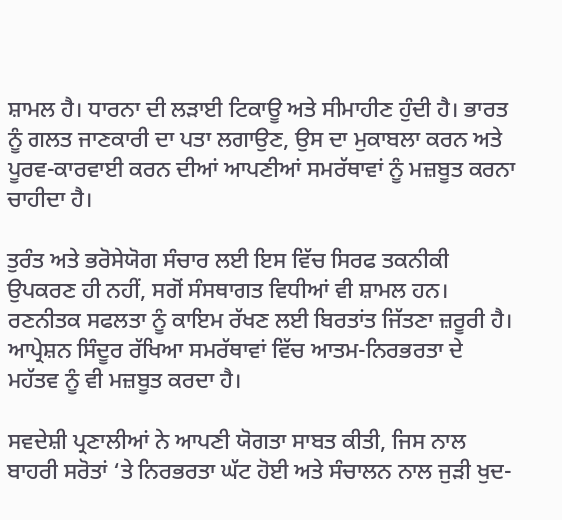ਸ਼ਾਮਲ ਹੈ। ਧਾਰਨਾ ਦੀ ਲੜਾਈ ਟਿਕਾਊ ਅਤੇ ਸੀਮਾਹੀਣ ਹੁੰਦੀ ਹੈ। ਭਾਰਤ ਨੂੰ ਗਲਤ ਜਾਣਕਾਰੀ ਦਾ ਪਤਾ ਲਗਾਉਣ, ਉਸ ਦਾ ਮੁਕਾਬਲਾ ਕਰਨ ਅਤੇ ਪੂਰਵ-ਕਾਰਵਾਈ ਕਰਨ ਦੀਆਂ ਆਪਣੀਆਂ ਸਮਰੱਥਾਵਾਂ ਨੂੰ ਮਜ਼ਬੂਤ ਕਰਨਾ ਚਾਹੀਦਾ ਹੈ।

ਤੁਰੰਤ ਅਤੇ ਭਰੋਸੇਯੋਗ ਸੰਚਾਰ ਲਈ ਇਸ ਵਿੱਚ ਸਿਰਫ ਤਕਨੀਕੀ ਉਪਕਰਣ ਹੀ ਨਹੀਂ, ਸਗੋਂ ਸੰਸਥਾਗਤ ਵਿਧੀਆਂ ਵੀ ਸ਼ਾਮਲ ਹਨ। ਰਣਨੀਤਕ ਸਫਲਤਾ ਨੂੰ ਕਾਇਮ ਰੱਖਣ ਲਈ ਬਿਰਤਾਂਤ ਜਿੱਤਣਾ ਜ਼ਰੂਰੀ ਹੈ। ਆਪ੍ਰੇਸ਼ਨ ਸਿੰਦੂਰ ਰੱਖਿਆ ਸਮਰੱਥਾਵਾਂ ਵਿੱਚ ਆਤਮ-ਨਿਰਭਰਤਾ ਦੇ ਮਹੱਤਵ ਨੂੰ ਵੀ ਮਜ਼ਬੂਤ ਕਰਦਾ ਹੈ।

ਸਵਦੇਸ਼ੀ ਪ੍ਰਣਾਲੀਆਂ ਨੇ ਆਪਣੀ ਯੋਗਤਾ ਸਾਬਤ ਕੀਤੀ, ਜਿਸ ਨਾਲ ਬਾਹਰੀ ਸਰੋਤਾਂ ‘ਤੇ ਨਿਰਭਰਤਾ ਘੱਟ ਹੋਈ ਅਤੇ ਸੰਚਾਲਨ ਨਾਲ ਜੁੜੀ ਖੁਦ-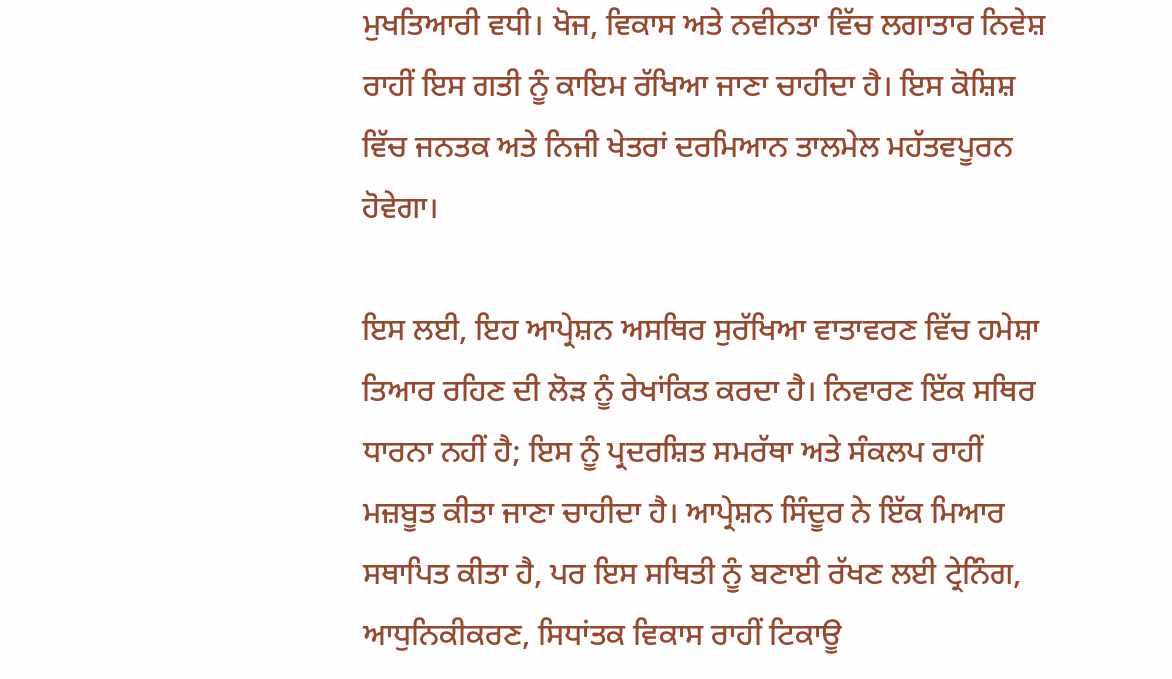ਮੁਖਤਿਆਰੀ ਵਧੀ। ਖੋਜ, ਵਿਕਾਸ ਅਤੇ ਨਵੀਨਤਾ ਵਿੱਚ ਲਗਾਤਾਰ ਨਿਵੇਸ਼ ਰਾਹੀਂ ਇਸ ਗਤੀ ਨੂੰ ਕਾਇਮ ਰੱਖਿਆ ਜਾਣਾ ਚਾਹੀਦਾ ਹੈ। ਇਸ ਕੋਸ਼ਿਸ਼ ਵਿੱਚ ਜਨਤਕ ਅਤੇ ਨਿਜੀ ਖੇਤਰਾਂ ਦਰਮਿਆਨ ਤਾਲਮੇਲ ਮਹੱਤਵਪੂਰਨ ਹੋਵੇਗਾ।

ਇਸ ਲਈ, ਇਹ ਆਪ੍ਰੇਸ਼ਨ ਅਸਥਿਰ ਸੁਰੱਖਿਆ ਵਾਤਾਵਰਣ ਵਿੱਚ ਹਮੇਸ਼ਾ ਤਿਆਰ ਰਹਿਣ ਦੀ ਲੋੜ ਨੂੰ ਰੇਖਾਂਕਿਤ ਕਰਦਾ ਹੈ। ਨਿਵਾਰਣ ਇੱਕ ਸਥਿਰ ਧਾਰਨਾ ਨਹੀਂ ਹੈ; ਇਸ ਨੂੰ ਪ੍ਰਦਰਸ਼ਿਤ ਸਮਰੱਥਾ ਅਤੇ ਸੰਕਲਪ ਰਾਹੀਂ ਮਜ਼ਬੂਤ ਕੀਤਾ ਜਾਣਾ ਚਾਹੀਦਾ ਹੈ। ਆਪ੍ਰੇਸ਼ਨ ਸਿੰਦੂਰ ਨੇ ਇੱਕ ਮਿਆਰ ਸਥਾਪਿਤ ਕੀਤਾ ਹੈ, ਪਰ ਇਸ ਸਥਿਤੀ ਨੂੰ ਬਣਾਈ ਰੱਖਣ ਲਈ ਟ੍ਰੇਨਿੰਗ, ਆਧੁਨਿਕੀਕਰਣ, ਸਿਧਾਂਤਕ ਵਿਕਾਸ ਰਾਹੀਂ ਟਿਕਾਊ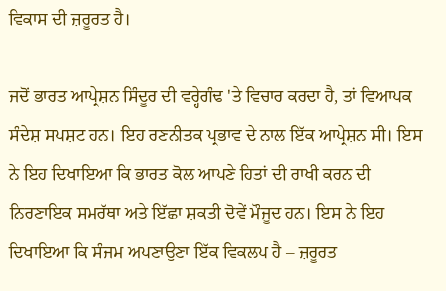ਵਿਕਾਸ ਦੀ ਜ਼ਰੂਰਤ ਹੈ।

ਜਦੋਂ ਭਾਰਤ ਆਪ੍ਰੇਸ਼ਨ ਸਿੰਦੂਰ ਦੀ ਵਰ੍ਹੇਗੰਢ 'ਤੇ ਵਿਚਾਰ ਕਰਦਾ ਹੈ, ਤਾਂ ਵਿਆਪਕ ਸੰਦੇਸ਼ ਸਪਸ਼ਟ ਹਨ। ਇਹ ਰਣਨੀਤਕ ਪ੍ਰਭਾਵ ਦੇ ਨਾਲ ਇੱਕ ਆਪ੍ਰੇਸ਼ਨ ਸੀ। ਇਸ ਨੇ ਇਹ ਦਿਖਾਇਆ ਕਿ ਭਾਰਤ ਕੋਲ ਆਪਣੇ ਹਿਤਾਂ ਦੀ ਰਾਖੀ ਕਰਨ ਦੀ ਨਿਰਣਾਇਕ ਸਮਰੱਥਾ ਅਤੇ ਇੱਛਾ ਸ਼ਕਤੀ ਦੋਵੇਂ ਮੌਜੂਦ ਹਨ। ਇਸ ਨੇ ਇਹ ਦਿਖਾਇਆ ਕਿ ਸੰਜਮ ਅਪਣਾਉਣਾ ਇੱਕ ਵਿਕਲਪ ਹੈ – ਜ਼ਰੂਰਤ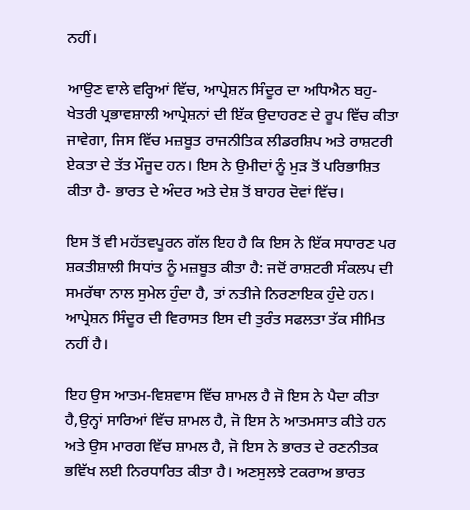ਨਹੀਂ।

ਆਉਣ ਵਾਲੇ ਵਰ੍ਹਿਆਂ ਵਿੱਚ, ਆਪ੍ਰੇਸ਼ਨ ਸਿੰਦੂਰ ਦਾ ਅਧਿਐਨ ਬਹੁ-ਖੇਤਰੀ ਪ੍ਰਭਾਵਸ਼ਾਲੀ ਆਪ੍ਰੇਸ਼ਨਾਂ ਦੀ ਇੱਕ ਉਦਾਹਰਣ ਦੇ ਰੂਪ ਵਿੱਚ ਕੀਤਾ ਜਾਵੇਗਾ, ਜਿਸ ਵਿੱਚ ਮਜ਼ਬੂਤ ਰਾਜਨੀਤਿਕ ਲੀਡਰਸ਼ਿਪ ਅਤੇ ਰਾਸ਼ਟਰੀ ਏਕਤਾ ਦੇ ਤੱਤ ਮੌਜੂਦ ਹਨ। ਇਸ ਨੇ ਉਮੀਦਾਂ ਨੂੰ ਮੁੜ ਤੋਂ ਪਰਿਭਾਸ਼ਿਤ ਕੀਤਾ ਹੈ- ਭਾਰਤ ਦੇ ਅੰਦਰ ਅਤੇ ਦੇਸ਼ ਤੋਂ ਬਾਹਰ ਦੋਵਾਂ ਵਿੱਚ।

ਇਸ ਤੋਂ ਵੀ ਮਹੱਤਵਪੂਰਨ ਗੱਲ ਇਹ ਹੈ ਕਿ ਇਸ ਨੇ ਇੱਕ ਸਧਾਰਣ ਪਰ ਸ਼ਕਤੀਸ਼ਾਲੀ ਸਿਧਾਂਤ ਨੂੰ ਮਜ਼ਬੂਤ ਕੀਤਾ ਹੈ: ਜਦੋਂ ਰਾਸ਼ਟਰੀ ਸੰਕਲਪ ਦੀ ਸਮਰੱਥਾ ਨਾਲ ਸੁਮੇਲ ਹੁੰਦਾ ਹੈ, ਤਾਂ ਨਤੀਜੇ ਨਿਰਣਾਇਕ ਹੁੰਦੇ ਹਨ। ਆਪ੍ਰੇਸ਼ਨ ਸਿੰਦੂਰ ਦੀ ਵਿਰਾਸਤ ਇਸ ਦੀ ਤੁਰੰਤ ਸਫਲਤਾ ਤੱਕ ਸੀਮਿਤ ਨਹੀਂ ਹੈ।

ਇਹ ਉਸ ਆਤਮ-ਵਿਸ਼ਵਾਸ ਵਿੱਚ ਸ਼ਾਮਲ ਹੈ ਜੋ ਇਸ ਨੇ ਪੈਦਾ ਕੀਤਾ ਹੈ,ਉਨ੍ਹਾਂ ਸਾਰਿਆਂ ਵਿੱਚ ਸ਼ਾਮਲ ਹੈ, ਜੋ ਇਸ ਨੇ ਆਤਮਸਾਤ ਕੀਤੇ ਹਨ ਅਤੇ ਉਸ ਮਾਰਗ ਵਿੱਚ ਸ਼ਾਮਲ ਹੈ, ਜੋ ਇਸ ਨੇ ਭਾਰਤ ਦੇ ਰਣਨੀਤਕ ਭਵਿੱਖ ਲਈ ਨਿਰਧਾਰਿਤ ਕੀਤਾ ਹੈ। ਅਣਸੁਲਝੇ ਟਕਰਾਅ ਭਾਰਤ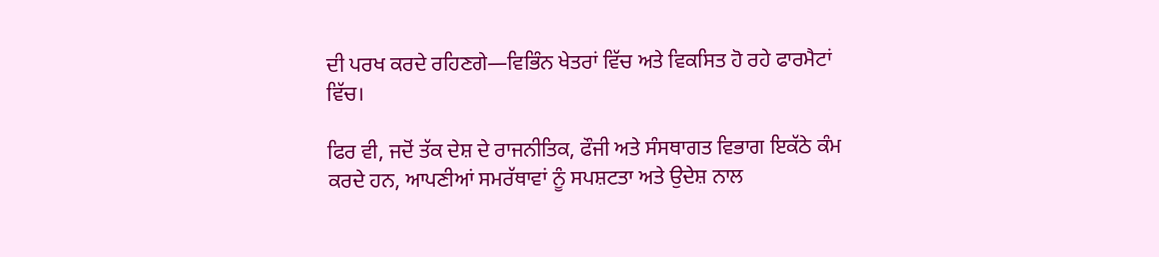ਦੀ ਪਰਖ ਕਰਦੇ ਰਹਿਣਗੇ—ਵਿਭਿੰਨ ਖੇਤਰਾਂ ਵਿੱਚ ਅਤੇ ਵਿਕਸਿਤ ਹੋ ਰਹੇ ਫਾਰਮੈਟਾਂ ਵਿੱਚ।

ਫਿਰ ਵੀ, ਜਦੋਂ ਤੱਕ ਦੇਸ਼ ਦੇ ਰਾਜਨੀਤਿਕ, ਫੌਜੀ ਅਤੇ ਸੰਸਥਾਗਤ ਵਿਭਾਗ ਇਕੱਠੇ ਕੰਮ ਕਰਦੇ ਹਨ, ਆਪਣੀਆਂ ਸਮਰੱਥਾਵਾਂ ਨੂੰ ਸਪਸ਼ਟਤਾ ਅਤੇ ਉਦੇਸ਼ ਨਾਲ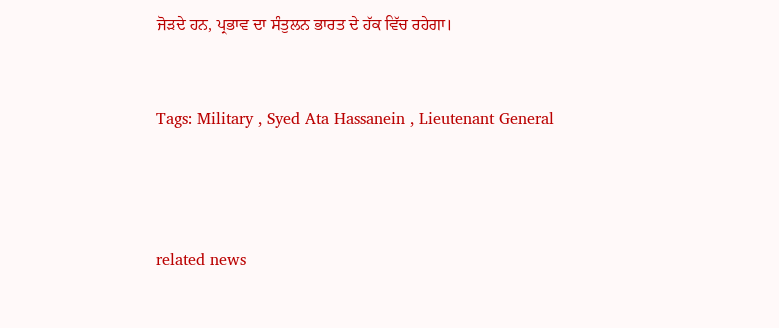ਜੋੜਦੇ ਹਨ, ਪ੍ਰਭਾਵ ਦਾ ਸੰਤੁਲਨ ਭਾਰਤ ਦੇ ਹੱਕ ਵਿੱਚ ਰਹੇਗਾ।



Tags: Military , Syed Ata Hassanein , Lieutenant General





related news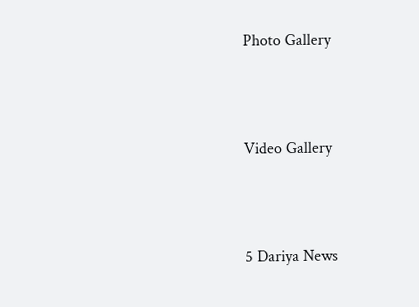Photo Gallery





Video Gallery





5 Dariya News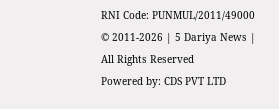RNI Code: PUNMUL/2011/49000
© 2011-2026 | 5 Dariya News | All Rights Reserved
Powered by: CDS PVT LTD